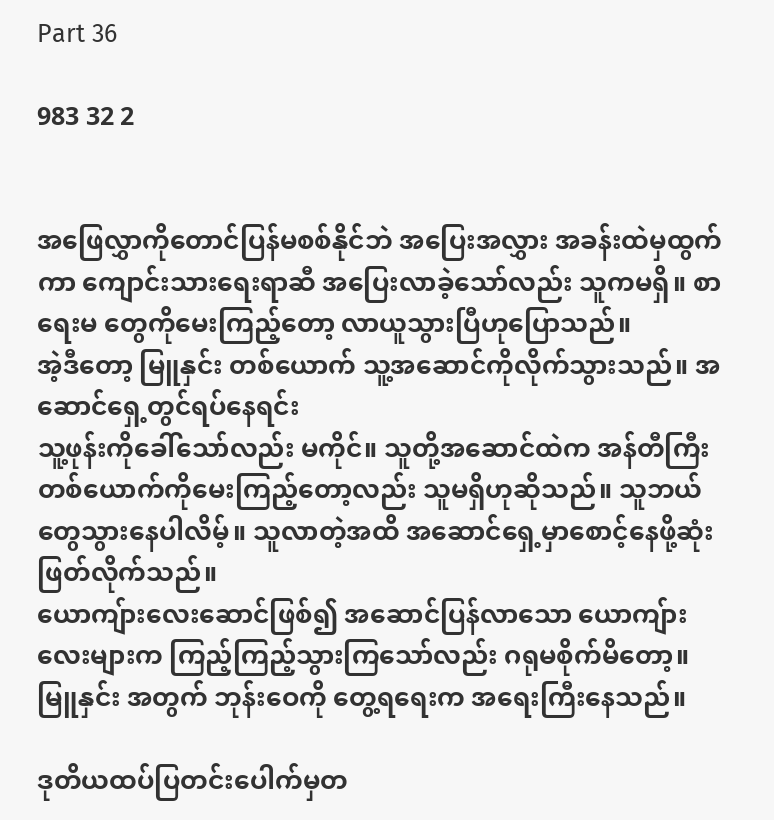Part 36

983 32 2


အဖြေလွှာကိုတောင်ပြန်မစစ်နိုင်ဘဲ အပြေးအလွှား အခန်းထဲမှထွက်ကာ ကျောင်းသားရေးရာဆီ အပြေးလာခဲ့သော်လည်း သူကမရှိ။ စာရေးမ တွေကိုမေးကြည့်တော့ လာယူသွားပြီဟုပြောသည်။
အဲ့ဒီတော့ မြူနှင်း တစ်ယောက် သူ့အဆောင်ကိုလိုက်သွားသည်။ အဆောင်ရှေ့တွင်ရပ်နေရင်း
သူ့ဖုန်းကိုခေါ်သော်လည်း မကိုင်။ သူတို့အဆောင်ထဲက အန်တီကြီးတစ်ယောက်ကိုမေးကြည့်တော့လည်း သူမရှိဟုဆိုသည်။ သူဘယ်တွေသွားနေပါလိမ့်။ သူလာတဲ့အထိ အဆောင်ရှေ့မှာစောင့်နေဖို့ဆုံးဖြတ်လိုက်သည်။
ယောကျ်ားလေးဆောင်ဖြစ်၍ အဆောင်ပြန်လာသော ယောကျ်ားလေးများက ကြည့်ကြည့်သွားကြသော်လည်း ဂရုမစိုက်မိတော့။ မြူနှင်း အတွက် ဘုန်းဝေကို တွေ့ရရေးက အရေးကြီးနေသည်။

ဒုတိယထပ်ပြတင်းပေါက်မှတ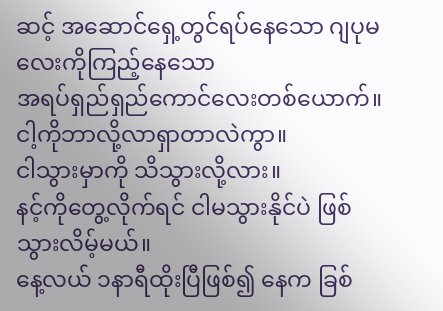ဆင့် အဆောင်ရှေ့တွင်ရပ်နေသော ဂျပုမလေးကိုကြည့်နေသော
အရပ်ရှည်ရှည်ကောင်လေးတစ်ယောက်။
ငါ့ကိုဘာလို့လာရှာတာလဲကွာ။
ငါသွားမှာကို သိသွားလို့လား။
နင့်ကိုတွေ့လိုက်ရင် ငါမသွားနိုင်ပဲ ဖြစ်သွားလိမ့်မယ်။
နေ့လယ် ၁နာရီထိုးပြီဖြစ်၍ နေက ခြစ်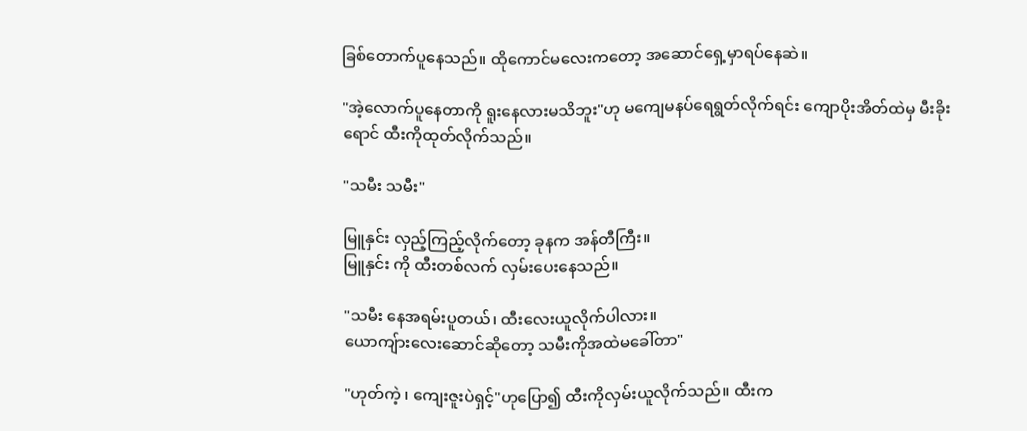ခြစ်တောက်ပူနေသည်။ ထိုကောင်မလေးကတော့ အဆောင်ရှေ့မှာရပ်နေဆဲ။

"အဲ့လောက်ပူနေတာကို ရူးနေလားမသိဘူး"ဟု မကျေမနပ်ရေရွတ်လိုက်ရင်း ကျောပိုးအိတ်ထဲမှ မီးခိုးရောင် ထီးကိုထုတ်လိုက်သည်။

"သမီး သမီး"

မြူနှင်း လှည့်ကြည့်လိုက်တော့ ခုနက အန်တီကြီး။
မြူနှင်း ကို ထီးတစ်လက် လှမ်းပေးနေသည်။

"သမီး နေအရမ်းပူတယ်၊ ထီးလေးယူလိုက်ပါလား။
ယောကျ်ားလေးဆောင်ဆိုတော့ သမီးကိုအထဲမခေါ်တာ"

"ဟုတ်ကဲ့ ၊ ကျေးဇူးပဲရှင့်"ဟုပြော၍ ထီးကိုလှမ်းယူလိုက်သည်။ ထီးက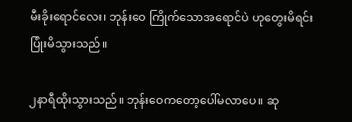မီးခိုးရောင်လေး၊ ဘုန်းဝေ ကြိုက်သောအရောင်ပဲ ဟုတွေးမိရင်း ပြုံးမိသွားသည်။

၂နာရီထိုးသွားသည်။ ဘုန်းဝေကတော့ပေါ်မလာပေ။ ဆု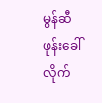မွန်ဆီ ဖုန်းခေါ်လိုက်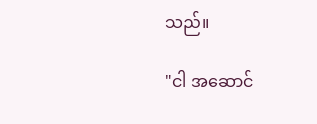သည်။

"ငါ အဆောင်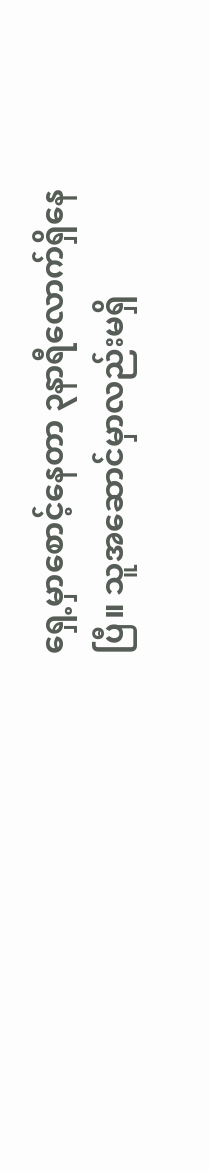ရှေ့မှာစောင့်နေတာ ၃နာရီလောက်ရှိနေပြီ။ သူအဆောင်မှာလည်းမရှိ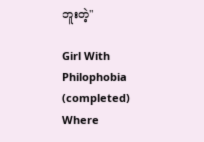ဘူးတဲ့"

Girl With Philophobia (completed) Where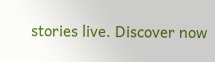stories live. Discover now